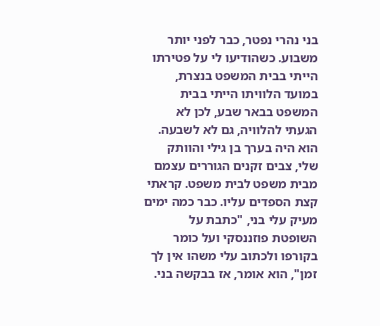בני נהרי נפטר, כבר לפני יותר משבוע. כשהודיעו לי על פטירתו הייתי בבית המשפט בנצרת, במועד הלוויתו הייתי בבית המשפט בבאר שבע, לכן לא הגעתי להלוויה, גם לא לשבעה. הוא היה בערך בן גילי והוותק שלי, צבים זקנים הגוררים עצמם מבית משפט לבית משפט. קראתי קצת הספדים עליו. כבר כמה ימים מעיק עלי בני, "כתבת על השופטת פוזננסקי ועל כומר בקורפו ולכתוב עלי משהו אין לך זמן", הוא אומר, אז בבקשה בני.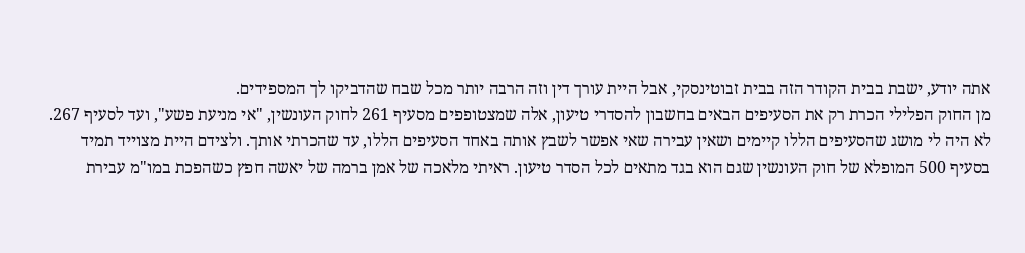אתה יודע, ישבת בבית הקודר הזה בבית זבוטינסקי, אבל היית עורך דין וזה הרבה יותר מכל שבח שהדביקו לך המספידים.
מן החוק הפלילי הכרת רק את הסעיפים הבאים בחשבון להסדרי טיעון, אלה שמצטופפים מסעיף 261 לחוק העונשין, "אי מניעת פשע", ועד לסעיף 267. לא היה לי מושג שהסעיפים הללו קיימים ושאין עבירה שאי אפשר לשבץ אותה באחד הסעיפים הללו, עד שהכרתי אותך. ולצידם היית מצוייד תמיד בסעיף 500 המופלא של חוק העונשין שגם הוא בגד מתאים לכל הסדר טיעון. ראיתי מלאכה של אמן ברמה של יאשה חפץ כשהפכת במו"מ עבירת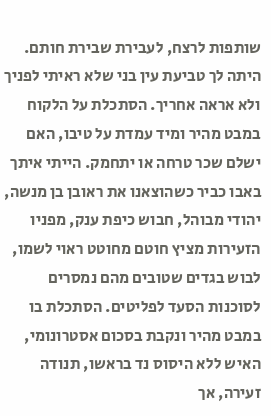שותפות לרצח, לעבירת שבירת חותם.
היתה לך טביעת עין בני שלא ראיתי לפניך ולא אראה אחריך. הסתכלת על הלקוח במבט מהיר ומיד עמדת על טיבו, האם ישלם שכר טרחה או יתחמק. הייתי איתך באבו כביר כשהוצאנו את ראובן בן מנשה, יהודי מבוהל, חבוש כיפת ענק, מפניו הזעירות מציץ חוטם מחוטט ראוי לשמו, לבוש בגדים שטובים מהם נמסרים לסוכנות הסעד לפליטים. הסתכלת בו במבט מהיר ונקבת בסכום אסטרונומי, האיש ללא היסוס נד בראשו, תנודה זעירה, אך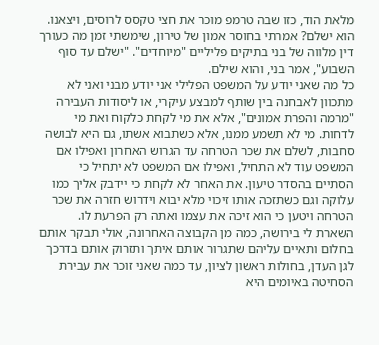מלאת הוד, כזו שבה טרמפ מוכר את חצי טקסס לרוסים, ויצאנו. הוא ישלם? אמרתי בחוסר אמון של טירון, שימשתי זמן מה כעורך דין מלווה של בני בתיקים פליליים "מיוחדים". "ישלם עד סוף השבוע", אמר בני, והוא שילם.
כל מה שאני יודע על המשפט הפלילי אני יודע מבני ואני לא מתכוון לאבחנה בין שותף למבצע עיקרי, או ליסודות העבירה "מרמה והפרת אמונים", אלא את מי לקחת כלקוח ואת מי לדחות. מי לא תשמע ממנו, אלא כשתבוא אשתו, גם היא לבושה סחבות, לשלם את שכר הטרחה עד הגרוש האחרון ואפילו אם המשפט עוד לא התחיל, ואפילו אם המשפט לא יתחיל כי הסתיים בהסדר טיעון. את האחר לא לקחת כי יידבק אליך כמו עלוקה וגם כשתזכה אותו זיכוי מלא יבוא וידרוש חזרה את שכר הטרחה ויטען כי הוא זיכה את עצמו ואתה רק הפרעת לו.
השארת לי בירושה, כמה מן הקבוצה האחרונה, אולי תבקר אותם בחלום ותאיים עליהם שתגרור אותם איתך ותזרוק אותם בדרכך לגן העדן, בחולות ראשון לציון, עד כמה שאני זוכר את עבירת הסחיטה באיומים היא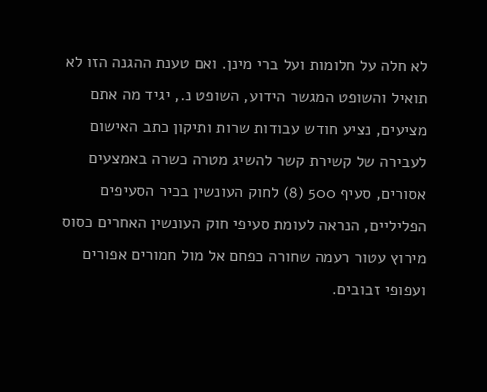לא חלה על חלומות ועל ברי מינן. ואם טענת ההגנה הזו לא תואיל והשופט המגשר הידוע, השופט נ., יגיד מה אתם מציעים, נציע חודש עבודות שרות ותיקון כתב האישום לעבירה של קשירת קשר להשיג מטרה כשרה באמצעים אסורים, סעיף 500 (8) לחוק העונשין בכיר הסעיפים הפליליים, הנראה לעומת סעיפי חוק העונשין האחרים כסוס מירוץ עטור רעמה שחורה כפחם אל מול חמורים אפורים ועפופי זבובים.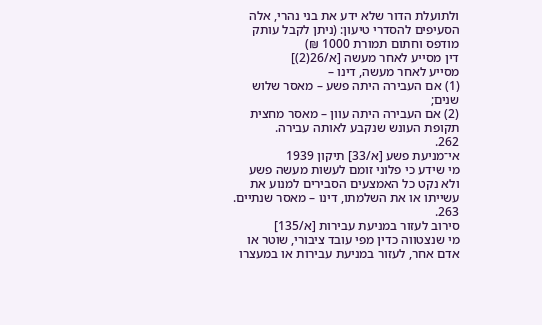ולתועלת הדור שלא ידע את בני נהרי, אלה הסעיפים להסדרי טיעון: (ניתן לקבל עותק מודפס וחתום תמורת 1000 ₪)
דין מסייע לאחר מעשה [א/26(2)]
מסייע לאחר מעשה, דינו –
(1) אם העבירה היתה פשע – מאסר שלוש שנים;
(2) אם העבירה היתה עוון – מאסר מחצית תקופת העונש שנקבע לאותה עבירה.
262.
אי־מניעת פשע [א/33] תיקון 1939
מי שידע כי פלוני זומם לעשות מעשה פשע ולא נקט כל האמצעים הסבירים למנוע את עשייתו או את השלמתו, דינו – מאסר שנתיים.
263.
סירוב לעזור במניעת עבירות [א/135]
מי שנצטווה כדין מפי עובד ציבורי, שוטר או אדם אחר, לעזור במניעת עבירות או במעצרו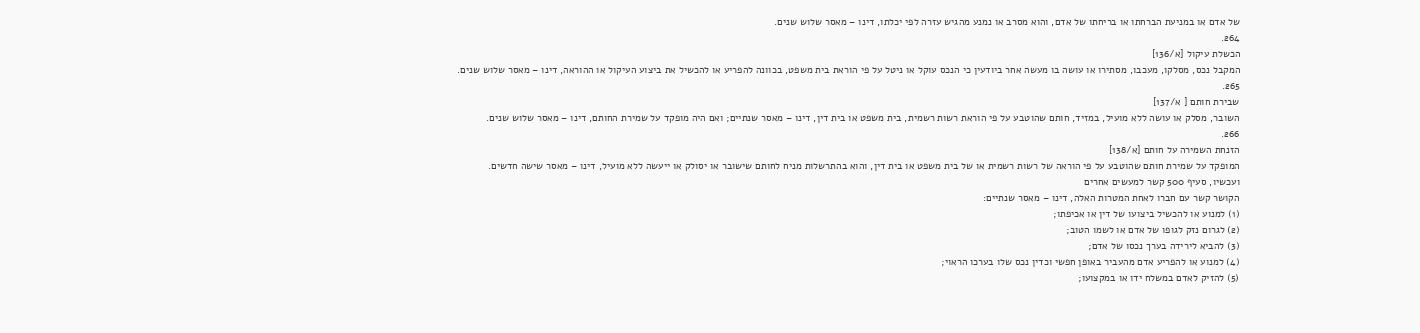של אדם או במניעת הברחתו או בריחתו של אדם, והוא מסרב או נמנע מהגיש עזרה לפי יכלתו, דינו – מאסר שלוש שנים.
264.
הכשלת עיקול [א/136]
המקבל נכס, מסלקו, מעכבו, מסתירו או עושה בו מעשה אחר ביודעין כי הנכס עוקל או ניטל על פי הוראת בית משפט, בכוונה להפריע או להכשיל את ביצוע העיקול או ההוראה, דינו – מאסר שלוש שנים.
265.
שבירת חותם [ א/137]
השובר, מסלק או עושה ללא מועיל, במזיד, חותם שהוטבע על פי הוראת רשות רשמית, בית משפט או בית דין, דינו – מאסר שנתיים; ואם היה מופקד על שמירת החותם, דינו – מאסר שלוש שנים.
266.
הזנחת השמירה על חותם [א/138]
המופקד על שמירת חותם שהוטבע על פי הוראה של רשות רשמית או של בית משפט או בית דין, והוא בהתרשלות מניח לחותם שישובר או יסולק או ייעשה ללא מועיל, דינו – מאסר שישה חדשים.
ועכשיו, סעיף 500 קשר למעשים אחרים
הקושר קשר עם חברו לאחת המטרות האלה, דינו – מאסר שנתיים:
(1) למנוע או להכשיל ביצועו של דין או אכיפתו;
(2) לגרום נזק לגופו של אדם או לשמו הטוב;
(3) להביא לירידה בערך נכסו של אדם;
(4) למנוע או להפריע אדם מהעביר באופן חפשי וכדין נכס שלו בערכו הראוי;
(5) להזיק לאדם במשלח ידו או במקצועו;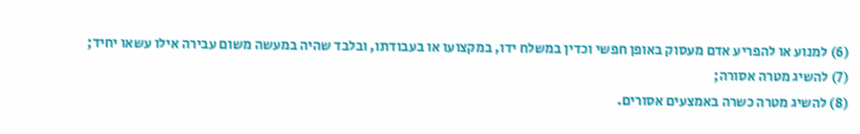(6) למנוע או להפריע אדם מעסוק באופן חפשי וכדין במשלח ידו, במקצועו או בעבודתו, ובלבד שהיה במעשה משום עבירה אילו עשאו יחיד;
(7) להשיג מטרה אסורה;
(8) להשיג מטרה כשרה באמצעים אסורים.